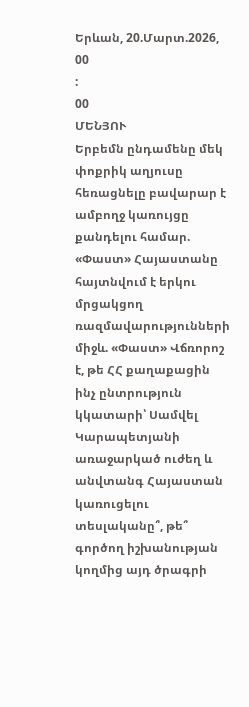Երևան, 20.Մարտ.2026,
00
:
00
ՄԵՆՅՈՒ
Երբեմն ընդամենը մեկ փոքրիկ աղյուսը հեռացնելը բավարար է ամբողջ կառույցը քանդելու համար. «Փաստ» Հայաստանը հայտնվում է երկու մրցակցող ռազմավարությունների միջև. «Փաստ» Վճռորոշ է, թե ՀՀ քաղաքացին ինչ ընտրություն կկատարի՝ Սամվել Կարապետյանի առաջարկած ուժեղ և անվտանգ Հայաստան կառուցելու տեսլականը՞, թե՞ գործող իշխանության կողմից այդ ծրագրի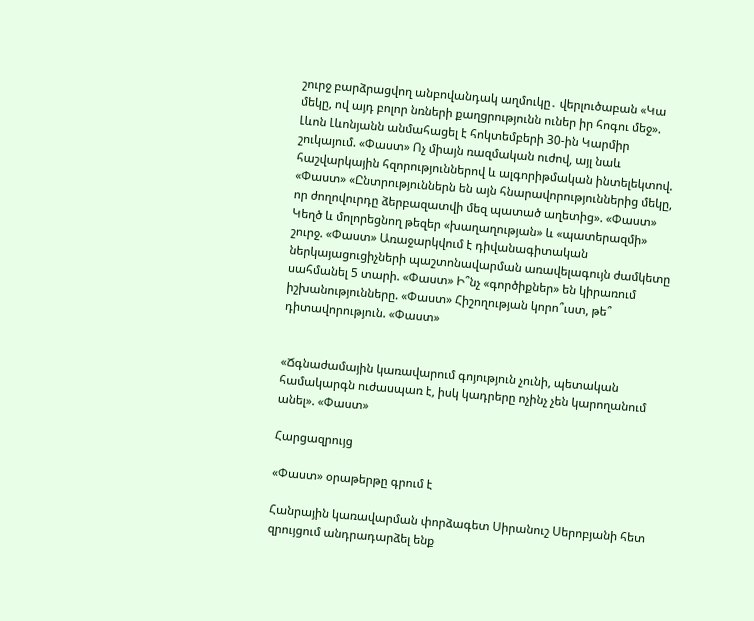շուրջ բարձրացվող անբովանդակ աղմուկը․ վերլուծաբան «Կա մեկը, ով այդ բոլոր նռների քաղցրությունն ուներ իր հոգու մեջ». Լևոն Լևոնյանն անմահացել է հոկտեմբերի 30-ին Կարմիր շուկայում. «Փաստ» Ոչ միայն ռազմական ուժով, այլ նաև հաշվարկային հզորություններով և ալգորիթմական ինտելեկտով. «Փաստ» «Ընտրություններն են այն հնարավորություններից մեկը, որ ժողովուրդը ձերբազատվի մեզ պատած աղետից». «Փաստ» Կեղծ և մոլորեցնող թեզեր «խաղաղության» և «պատերազմի» շուրջ. «Փաստ» Առաջարկվում է դիվանագիտական ներկայացուցիչների պաշտոնավարման առավելագույն ժամկետը սահմանել 5 տարի. «Փաստ» Ի՞նչ «գործիքներ» են կիրառում իշխանությունները. «Փաստ» Հիշողության կորո՞ւստ, թե՞ դիտավորություն. «Փաստ»


«Ճգնաժամային կառավարում գոյություն չունի, պետական համակարգն ուժասպառ է, իսկ կադրերը ոչինչ չեն կարողանում անել». «Փաստ»

Հարցազրույց

«Փաստ» օրաթերթը գրում է

Հանրային կառավարման փորձագետ Սիրանուշ Սերոբյանի հետ զրույցում անդրադարձել ենք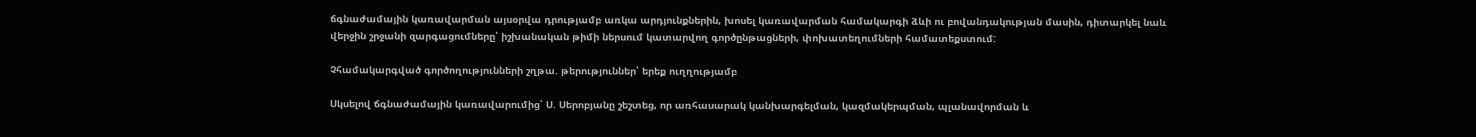ճգնաժամային կառավարման այսօրվա դրությամբ առկա արդյունքներին, խոսել կառավարման համակարգի ձևի ու բովանդակության մասին, դիտարկել նաև վերջին շրջանի զարգացումները՝ իշխանական թիմի ներսում կատարվող գործընթացների, փոխատեղումների համատեքստում:

Չհամակարգված գործողությունների շղթա. թերություններ՝ երեք ուղղությամբ

Սկսելով ճգնաժամային կառավարումից՝ Ս. Սերոբյանը շեշտեց, որ առհասարակ կանխարգելման, կազմակերպման, պլանավորման և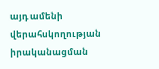այդ ամենի վերահսկողության իրականացման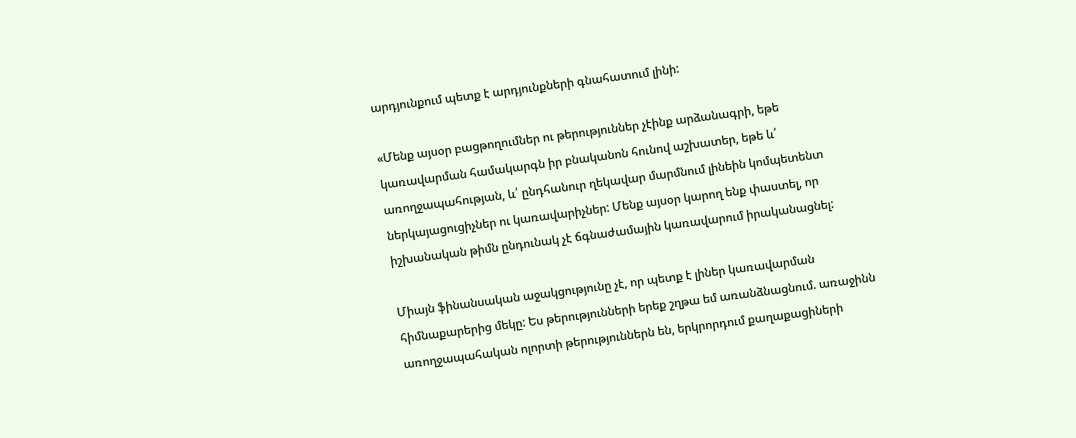արդյունքում պետք է արդյունքների գնահատում լինի:

«Մենք այսօր բացթողումներ ու թերություններ չէինք արձանագրի, եթե կառավարման համակարգն իր բնականոն հունով աշխատեր, եթե և՛ առողջապահության, և՛ ընդհանուր ղեկավար մարմնում լինեին կոմպետենտ ներկայացուցիչներ ու կառավարիչներ: Մենք այսօր կարող ենք փաստել, որ իշխանական թիմն ընդունակ չէ ճգնաժամային կառավարում իրականացնել:

Միայն ֆինանսական աջակցությունը չէ, որ պետք է լիներ կառավարման հիմնաքարերից մեկը: Ես թերությունների երեք շղթա եմ առանձնացնում. առաջինն առողջապահական ոլորտի թերություններն են, երկրորդում քաղաքացիների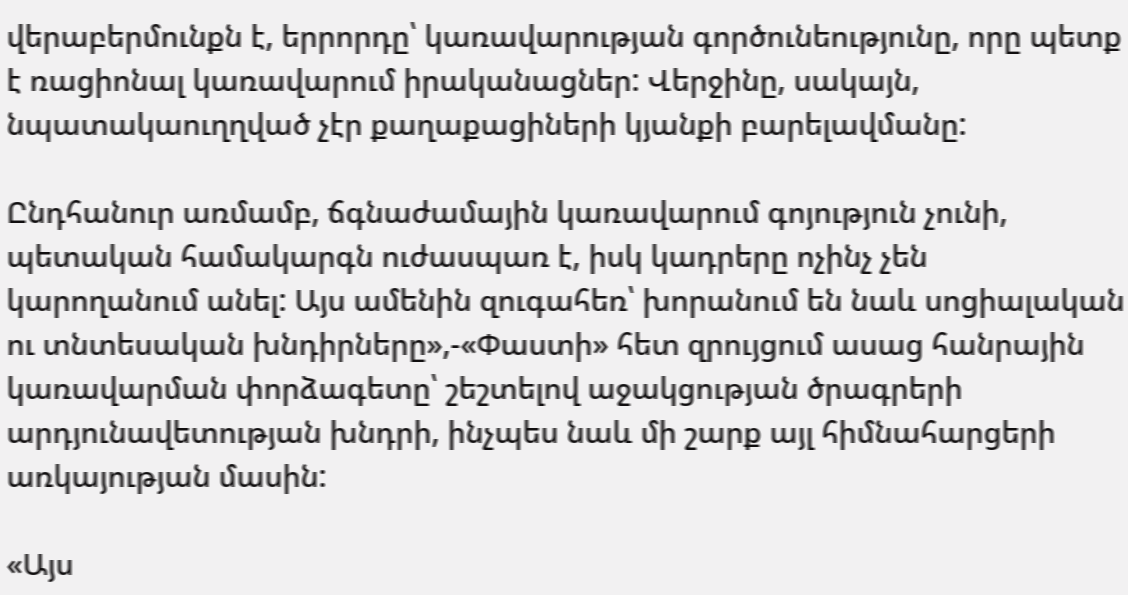վերաբերմունքն է, երրորդը՝ կառավարության գործունեությունը, որը պետք է ռացիոնալ կառավարում իրականացներ: Վերջինը, սակայն, նպատակաուղղված չէր քաղաքացիների կյանքի բարելավմանը:

Ընդհանուր առմամբ, ճգնաժամային կառավարում գոյություն չունի, պետական համակարգն ուժասպառ է, իսկ կադրերը ոչինչ չեն կարողանում անել: Այս ամենին զուգահեռ՝ խորանում են նաև սոցիալական ու տնտեսական խնդիրները»,-«Փաստի» հետ զրույցում ասաց հանրային կառավարման փորձագետը՝ շեշտելով աջակցության ծրագրերի արդյունավետության խնդրի, ինչպես նաև մի շարք այլ հիմնահարցերի առկայության մասին:

«Այս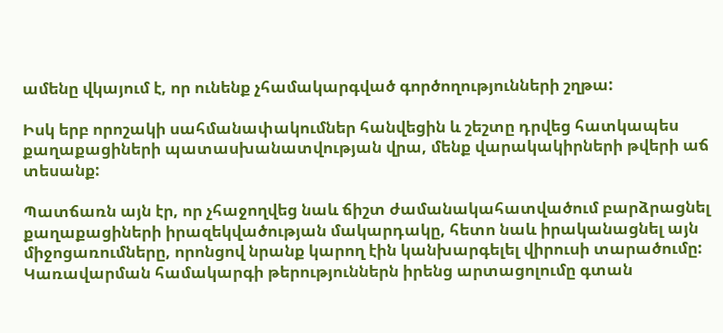ամենը վկայում է, որ ունենք չհամակարգված գործողությունների շղթա:

Իսկ երբ որոշակի սահմանափակումներ հանվեցին և շեշտը դրվեց հատկապես քաղաքացիների պատասխանատվության վրա, մենք վարակակիրների թվերի աճ տեսանք:

Պատճառն այն էր, որ չհաջողվեց նաև ճիշտ ժամանակահատվածում բարձրացնել քաղաքացիների իրազեկվածության մակարդակը, հետո նաև իրականացնել այն միջոցառումները, որոնցով նրանք կարող էին կանխարգելել վիրուսի տարածումը: Կառավարման համակարգի թերություններն իրենց արտացոլումը գտան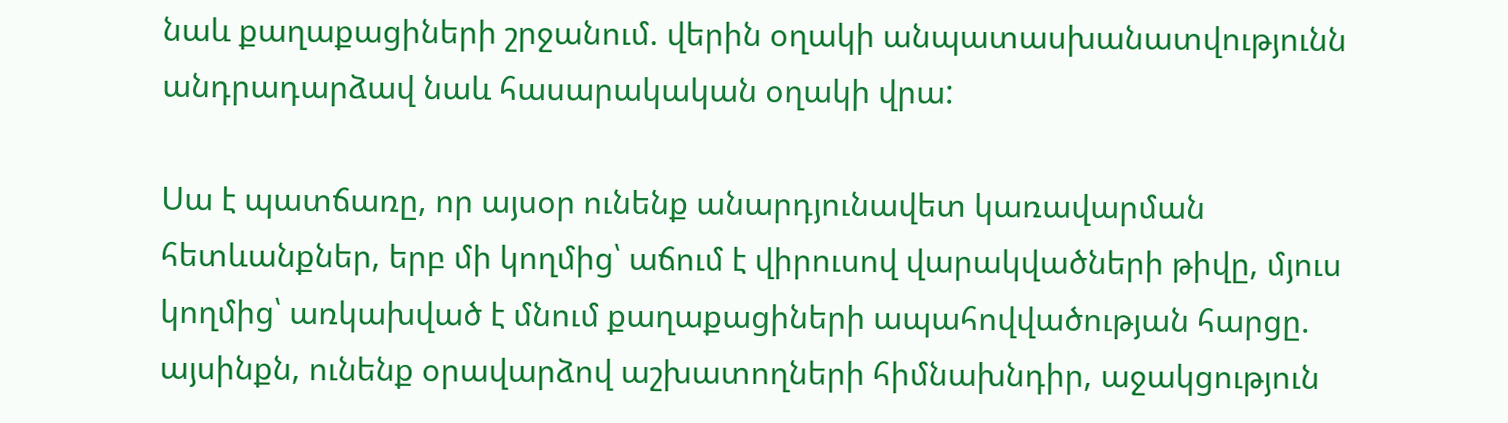նաև քաղաքացիների շրջանում. վերին օղակի անպատասխանատվությունն անդրադարձավ նաև հասարակական օղակի վրա:

Սա է պատճառը, որ այսօր ունենք անարդյունավետ կառավարման հետևանքներ, երբ մի կողմից՝ աճում է վիրուսով վարակվածների թիվը, մյուս կողմից՝ առկախված է մնում քաղաքացիների ապահովվածության հարցը. այսինքն, ունենք օրավարձով աշխատողների հիմնախնդիր, աջակցություն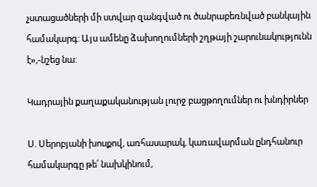չստացածների մի ստվար զանգված ու ծանրաբեռնված բանկային համակարգ: Այս ամենը ձախողումների շղթայի շարունակությունն է»,-նշեց նա:

Կադրային քաղաքականության լուրջ բացթողումներ ու խնդիրներ

Ս. Սերոբյանի խոսքով, առհասարակ, կառավարման ընդհանուր համակարգը թե՛ նախկինում,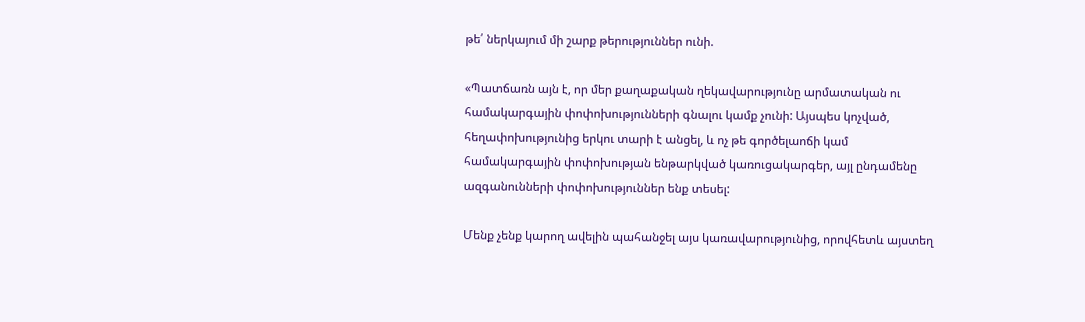թե՛ ներկայում մի շարք թերություններ ունի.

«Պատճառն այն է, որ մեր քաղաքական ղեկավարությունը արմատական ու համակարգային փոփոխությունների գնալու կամք չունի: Այսպես կոչված, հեղափոխությունից երկու տարի է անցել, և ոչ թե գործելաոճի կամ համակարգային փոփոխության ենթարկված կառուցակարգեր, այլ ընդամենը ազգանունների փոփոխություններ ենք տեսել:

Մենք չենք կարող ավելին պահանջել այս կառավարությունից, որովհետև այստեղ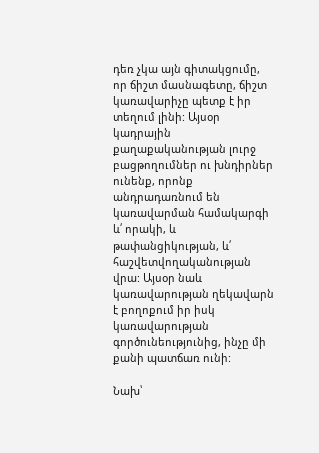դեռ չկա այն գիտակցումը, որ ճիշտ մասնագետը, ճիշտ կառավարիչը պետք է իր տեղում լինի: Այսօր կադրային քաղաքականության լուրջ բացթողումներ ու խնդիրներ ունենք, որոնք անդրադառնում են կառավարման համակարգի և՛ որակի, և թափանցիկության, և՛ հաշվետվողականության վրա: Այսօր նաև կառավարության ղեկավարն է բողոքում իր իսկ կառավարության գործունեությունից, ինչը մի քանի պատճառ ունի:

Նախ՝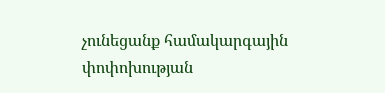չունեցանք համակարգային փոփոխության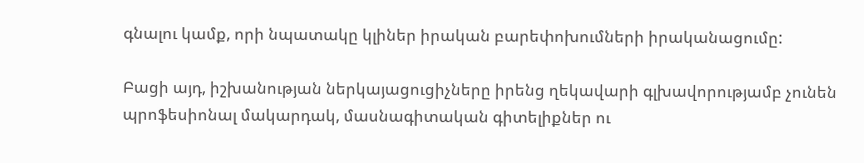գնալու կամք, որի նպատակը կլիներ իրական բարեփոխումների իրականացումը:

Բացի այդ, իշխանության ներկայացուցիչները իրենց ղեկավարի գլխավորությամբ չունեն պրոֆեսիոնալ մակարդակ, մասնագիտական գիտելիքներ ու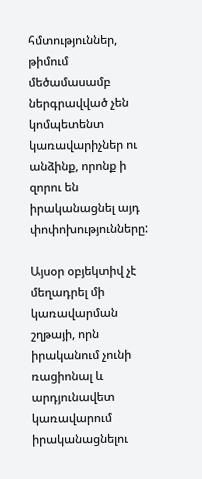հմտություններ, թիմում մեծամասամբ ներգրավված չեն կոմպետենտ կառավարիչներ ու անձինք, որոնք ի զորու են իրականացնել այդ փոփոխությունները:

Այսօր օբյեկտիվ չէ մեղադրել մի կառավարման շղթայի, որն իրականում չունի ռացիոնալ և արդյունավետ կառավարում իրականացնելու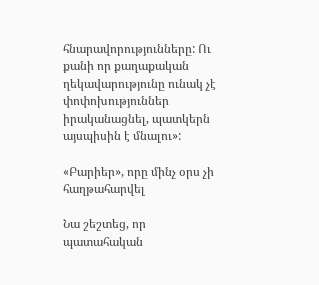հնարավորությունները: Ու քանի որ քաղաքական ղեկավարությունը ունակ չէ փոփոխություններ իրականացնել, պատկերն այսպիսին է մնալու»:

«Բարիեր», որը մինչ օրս չի հաղթահարվել

Նա շեշտեց, որ պատահական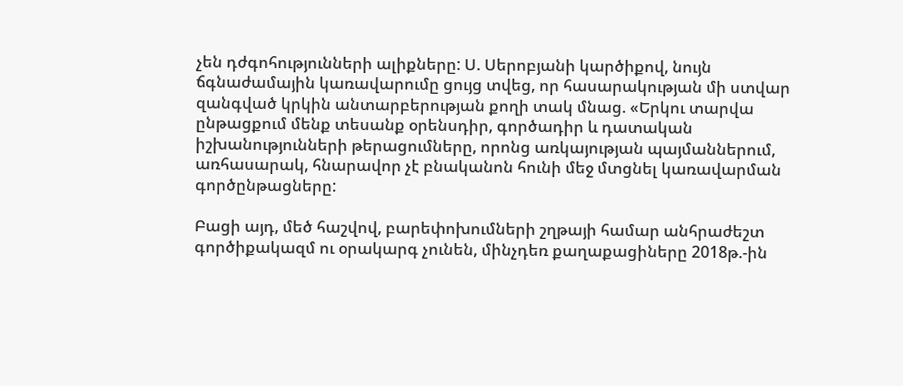չեն դժգոհությունների ալիքները: Ս. Սերոբյանի կարծիքով, նույն ճգնաժամային կառավարումը ցույց տվեց, որ հասարակության մի ստվար զանգված կրկին անտարբերության քողի տակ մնաց. «Երկու տարվա ընթացքում մենք տեսանք օրենսդիր, գործադիր և դատական իշխանությունների թերացումները, որոնց առկայության պայմաններում, առհասարակ, հնարավոր չէ բնականոն հունի մեջ մտցնել կառավարման գործընթացները:

Բացի այդ, մեծ հաշվով, բարեփոխումների շղթայի համար անհրաժեշտ գործիքակազմ ու օրակարգ չունեն, մինչդեռ քաղաքացիները 2018թ.-ին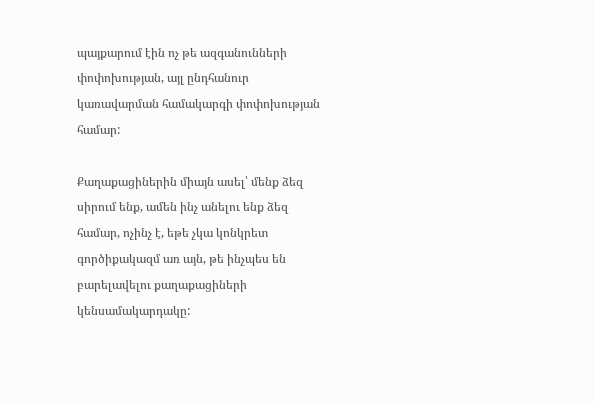պայքարում էին ոչ թե ազգանունների փոփոխության, այլ ընդհանուր կառավարման համակարգի փոփոխության համար:

Քաղաքացիներին միայն ասել՝ մենք ձեզ սիրում ենք, ամեն ինչ անելու ենք ձեզ համար, ոչինչ է, եթե չկա կոնկրետ գործիքակազմ առ այն, թե ինչպես են բարելավելու քաղաքացիների կենսամակարդակը: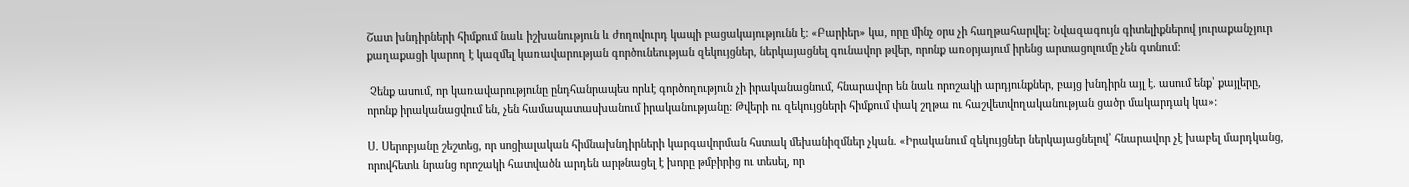Շատ խնդիրների հիմքում նաև իշխանություն և ժողովուրդ կապի բացակայությունն է: «Բարիեր» կա, որը մինչ օրս չի հաղթահարվել: Նվազագույն գիտելիքներով յուրաքանչյուր քաղաքացի կարող է կազմել կառավարության գործունեության զեկույցներ, ներկայացնել գունավոր թվեր, որոնք առօրյայում իրենց արտացոլումը չեն գտնում:

 Չենք ասում, որ կառավարությունը ընդհանրապես որևէ գործողություն չի իրականացնում, հնարավոր են նաև որոշակի արդյունքներ, բայց խնդիրն այլ է. ասում ենք՝ քայլերը, որոնք իրականացվում են, չեն համապատասխանում իրականությանը: Թվերի ու զեկույցների հիմքում փակ շղթա ու հաշվետվողականության ցածր մակարդակ կա»:

Ս. Սերոբյանը շեշտեց, որ սոցիալական հիմնախնդիրների կարգավորման հստակ մեխանիզմներ չկան. «Իրականում զեկույցներ ներկայացնելով՝ հնարավոր չէ խաբել մարդկանց, որովհետև նրանց որոշակի հատվածն արդեն արթնացել է խորը թմբիրից ու տեսել, որ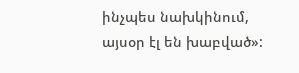ինչպես նախկինում, այսօր էլ են խաբված»: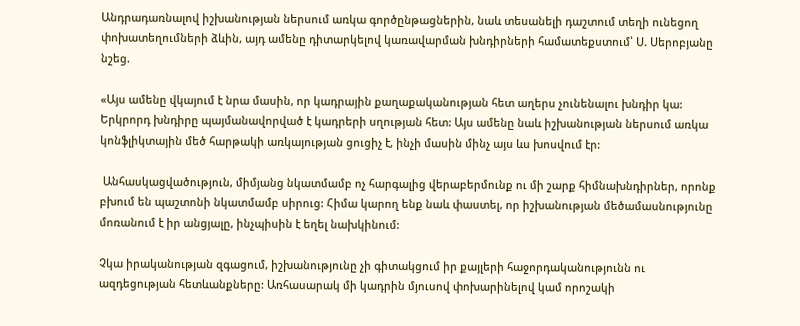Անդրադառնալով իշխանության ներսում առկա գործընթացներին, նաև տեսանելի դաշտում տեղի ունեցող փոխատեղումների ձևին, այդ ամենը դիտարկելով կառավարման խնդիրների համատեքստում՝ Ս. Սերոբյանը նշեց.

«Այս ամենը վկայում է նրա մասին, որ կադրային քաղաքականության հետ աղերս չունենալու խնդիր կա: Երկրորդ խնդիրը պայմանավորված է կադրերի սղության հետ: Այս ամենը նաև իշխանության ներսում առկա կոնֆլիկտային մեծ հարթակի առկայության ցուցիչ է, ինչի մասին մինչ այս ևս խոսվում էր:

 Անհասկացվածություն, միմյանց նկատմամբ ոչ հարգալից վերաբերմունք ու մի շարք հիմնախնդիրներ, որոնք բխում են պաշտոնի նկատմամբ սիրուց: Հիմա կարող ենք նաև փաստել, որ իշխանության մեծամասնությունը մոռանում է իր անցյալը, ինչպիսին է եղել նախկինում:

Չկա իրականության զգացում, իշխանությունը չի գիտակցում իր քայլերի հաջորդականությունն ու ազդեցության հետևանքները: Առհասարակ մի կադրին մյուսով փոխարինելով կամ որոշակի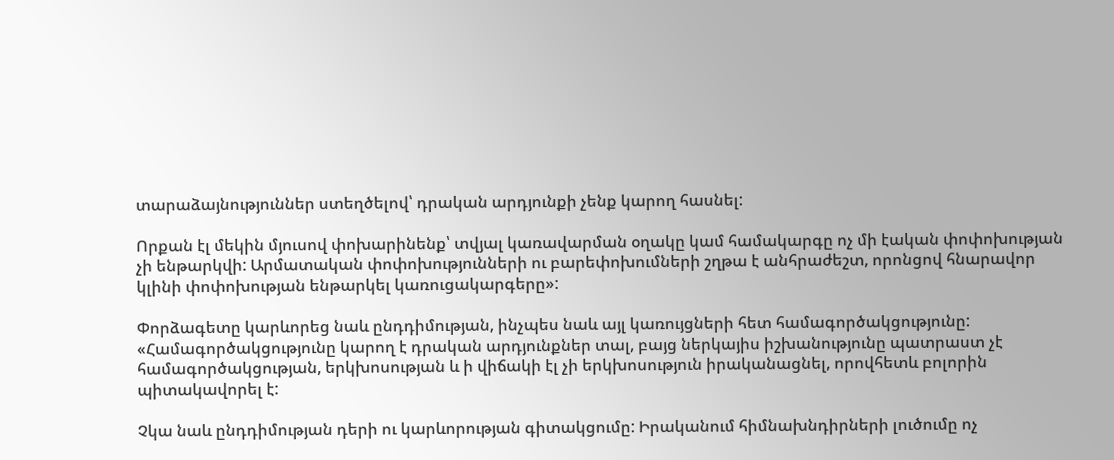տարաձայնություններ ստեղծելով՝ դրական արդյունքի չենք կարող հասնել:

Որքան էլ մեկին մյուսով փոխարինենք՝ տվյալ կառավարման օղակը կամ համակարգը ոչ մի էական փոփոխության չի ենթարկվի: Արմատական փոփոխությունների ու բարեփոխումների շղթա է անհրաժեշտ, որոնցով հնարավոր կլինի փոփոխության ենթարկել կառուցակարգերը»:

Փորձագետը կարևորեց նաև ընդդիմության, ինչպես նաև այլ կառույցների հետ համագործակցությունը: «Համագործակցությունը կարող է դրական արդյունքներ տալ, բայց ներկայիս իշխանությունը պատրաստ չէ համագործակցության, երկխոսության և ի վիճակի էլ չի երկխոսություն իրականացնել, որովհետև բոլորին պիտակավորել է:

Չկա նաև ընդդիմության դերի ու կարևորության գիտակցումը: Իրականում հիմնախնդիրների լուծումը ոչ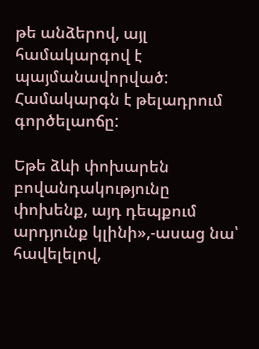թե անձերով, այլ համակարգով է պայմանավորված: Համակարգն է թելադրում գործելաոճը:

Եթե ձևի փոխարեն բովանդակությունը փոխենք, այդ դեպքում արդյունք կլինի»,-ասաց նա՝ հավելելով,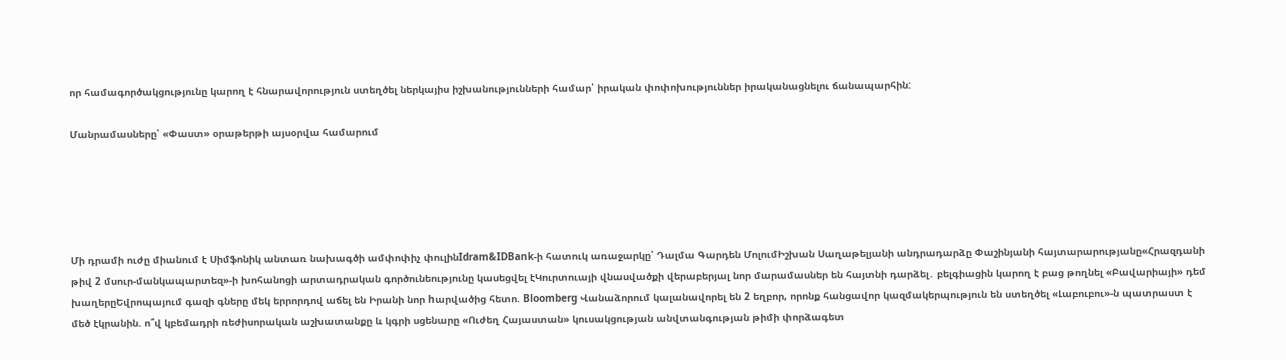որ համագործակցությունը կարող է հնարավորություն ստեղծել ներկայիս իշխանությունների համար՝ իրական փոփոխություններ իրականացնելու ճանապարհին:

Մանրամասները՝ «Փաստ» օրաթերթի այսօրվա համարում





Մի դրամի ուժը միանում է Սիմֆոնիկ անտառ նախագծի ամփոփիչ փուլինIdram&IDBank-ի հատուկ առաջարկը՝ Դալմա Գարդեն ՄոլումԻշխան Սաղաթելյանի անդրադարձը Փաշինյանի հայտարարությանը«Հրազդանի թիվ 2 մսուր-մանկապարտեզ»-ի խոհանոցի արտադրական գործունեությունը կասեցվել էԿուրտուայի վնասվածքի վերաբերյալ նոր մարամասներ են հայտնի դարձել․ բելգիացին կարող է բաց թողնել «Բավարիայի» դեմ խաղերըԵվրոպայում գազի գները մեկ երրորդով աճել են Իրանի նոր hարվածից հետո. Bloomberg Վանաձորում կալանավորել են 2 եղբոր, որոնք հանցավոր կազմակերպություն են ստեղծել «Լաբուբու»-ն պատրաստ է մեծ էկրանին. ո՞վ կբեմադրի ռեժիսորական աշխատանքը և կգրի սցենարը «Ուժեղ Հայաստան» կուսակցության անվտանգության թիմի փորձագետ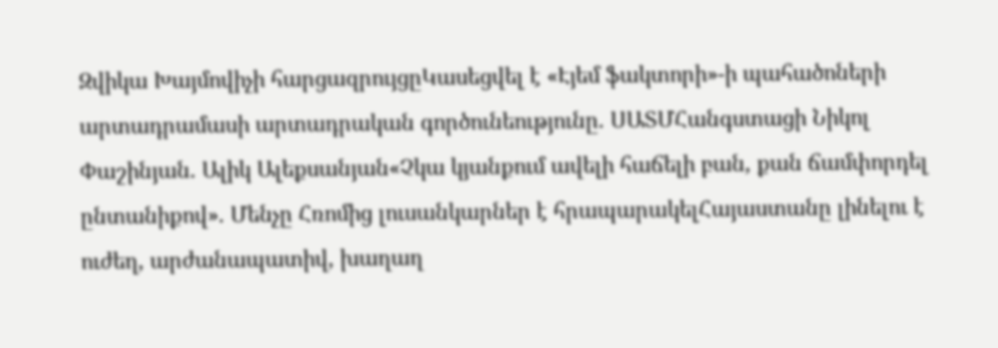Զվիկա Խայմովիչի հարցազրույցըԿասեցվել է «Էյեմ ֆակտորի»-ի պահածոների արտադրամասի արտադրական գործունեությունը. ՍԱՏՄՀանգստացի Նիկոլ Փաշինյան. Ալիկ Ալեքսանյան«Չկա կյանքում ավելի հաճելի բան, քան ճամփորդել ընտանիքով». Մենչը Հռոմից լուսանկարներ է հրապարակելՀայաստանը լինելու է ուժեղ, արժանապատիվ, խաղաղ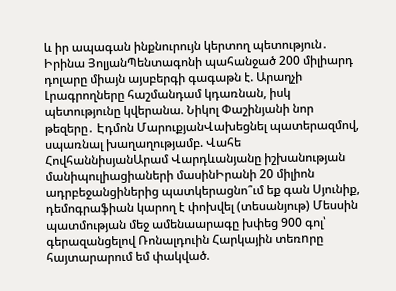և իր ապագան ինքնուրույն կերտող պետություն․ Իրինա ՅոլյանՊենտագոնի պահանջած 200 միլիարդ դոլարը միայն այսբերգի գագաթն է. Արաղչի Լրագրողները հաշմանդամ կդառնան, իսկ պետությունը կվերանա. Նիկոլ Փաշինյանի նոր թեզերը․ Էդմոն ՄարուքյանՎախեցնել պատերազմով, սպառնալ խաղաղությամբ. Վահե ՀովհաննիսյանԱրամ Վարդևանյանը իշխանության մանիպուլիացիաների մասինԻրանի 20 միլիոն ադրբեջանցիներից պատկերացնո՞ւմ եք գան Սյունիք, դեմոգրաֆիան կարող է փոխվել (տեսանյութ) Մեսսին պատմության մեջ ամենաարագը խփեց 900 գոլ՝ գերազանցելով Ռոնալդուին Հարկային տեռnրը հայտարարում եմ փակված.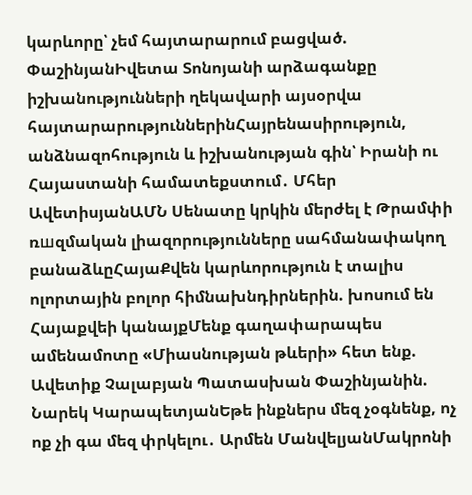կարևորը՝ չեմ հայտարարում բացված. ՓաշինյանԻվետա Տոնոյանի արձագանքը իշխանությունների ղեկավարի այսօրվա հայտարարություններինՀայրենասիրություն, անձնազոհություն և իշխանության գին՝ Իրանի ու Հայաստանի համատեքստում․ Մհեր ԱվետիսյանԱՄՆ Սենատը կրկին մերժել է Թրամփի ռшզմական լիազորությունները սահմանափակող բանաձևըՀայաՔվեն կարևորություն է տալիս ոլորտային բոլոր հիմնախնդիրներին. խոսում են Հայաքվեի կանայքՄենք գաղափարապես ամենամոտը «Միասնության թևերի» հետ ենք. Ավետիք Չալաբյան Պատասխան Փաշինյանին. Նարեկ ԿարապետյանԵթե ինքներս մեզ չօգնենք, ոչ ոք չի գա մեզ փրկելու․ Արմեն ՄանվելյանՄակրոնի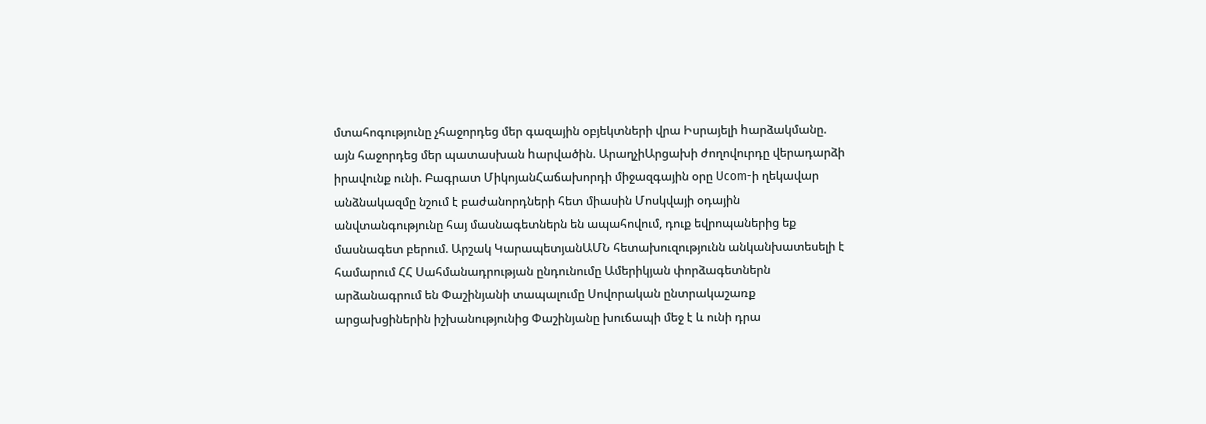մտահոգությունը չհաջորդեց մեր գազային օբյեկտների վրա Իսրայելի hարձակմանը. այն հաջորդեց մեր պատասխան hարվածին. ԱրաղչիԱրցախի ժողովուրդը վերադարձի իրավունք ունի. Բագրատ ՄիկոյանՀաճախորդի միջազգային օրը Ucom-ի ղեկավար անձնակազմը նշում է բաժանորդների հետ միասին Մոսկվայի օդային անվտանգությունը հայ մասնագետներն են ապահովում, դուք եվրոպաներից եք մասնագետ բերում. Արշակ ԿարապետյանԱՄՆ հետախուզությունն անկանխատեսելի է համարում ՀՀ Սահմանադրության ընդունումը Ամերիկյան փորձագետներն արձանագրում են Փաշինյանի տապալումը Սովորական ընտրակաշառք արցախցիներին իշխանությունից Փաշինյանը խուճապի մեջ է և ունի դրա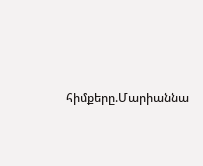հիմքերը.Մարիաննա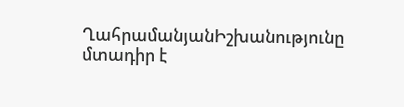ՂահրամանյանԻշխանությունը մտադիր է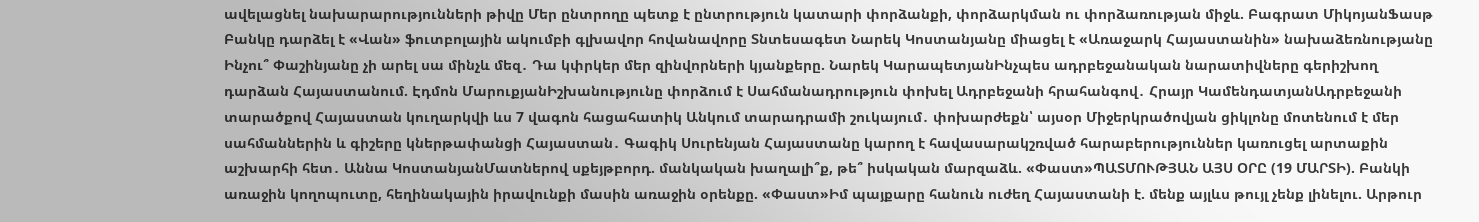ավելացնել նախարարությունների թիվը Մեր ընտրողը պետք է ընտրություն կատարի փորձանքի, փորձարկման ու փորձառության միջև. Բագրատ ՄիկոյանՖասթ Բանկը դարձել է «Վան» ֆուտբոլային ակումբի գլխավոր հովանավորը Տնտեսագետ Նարեկ Կոստանյանը միացել է «Առաջարկ Հայաստանին» նախաձեռնությանը Ինչու՞ Փաշինյանը չի արել սա մինչև մեզ․ Դա կփրկեր մեր զինվորների կյանքերը. Նարեկ ԿարապետյանԻնչպես ադրբեջանական նարատիվները գերիշխող դարձան Հայաստանում. Էդմոն ՄարուքյանԻշխանությունը փորձում է Սահմանադրություն փոխել Ադրբեջանի հրահանգով․ Հրայր ԿամենդատյանԱդրբեջանի տարածքով Հայաստան կուղարկվի ևս 7 վագոն հացահատիկ Անկում տարադրամի շուկայում․ փոխարժեքն՝ այսօր Միջերկրածովյան ցիկլոնը մոտենում է մեր սահմաններին և գիշերը կներթափանցի Հայաստան․ Գագիկ Սուրենյան Հայաստանը կարող է հավասարակշռված հարաբերություններ կառուցել արտաքին աշխարհի հետ․ Աննա ԿոստանյանՄատներով սքեյթբորդ. մանկական խաղալի՞ք, թե՞ իսկական մարզաձև. «Փաստ»ՊԱՏՄՈՒԹՅԱՆ ԱՅՍ ՕՐԸ (19 ՄԱՐՏԻ). Բանկի առաջին կողոպուտը, հեղինակային իրավունքի մասին առաջին օրենքը. «Փաստ»Իմ պայքարը հանուն ուժեղ Հայաստանի է. մենք այլևս թույլ չենք լինելու. Արթուր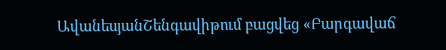ԱվանեսյանՇենգավիթում բացվեց «Բարգավաճ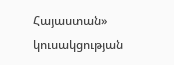Հայաստան» կուսակցության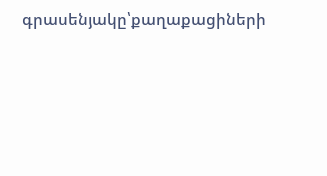գրասենյակը՝քաղաքացիների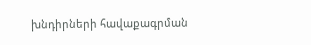խնդիրների հավաքագրման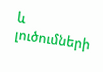և լուծումների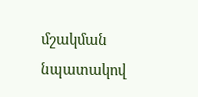մշակման նպատակով